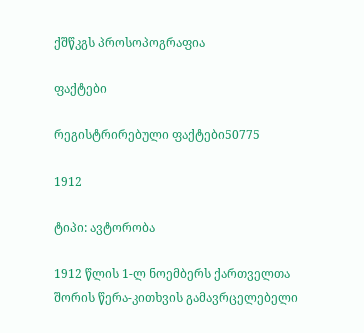ქშწკგს პროსოპოგრაფია

ფაქტები

რეგისტრირებული ფაქტები50775

1912

ტიპი: ავტორობა

1912 წლის 1-ლ ნოემბერს ქართველთა შორის წერა-კითხვის გამავრცელებელი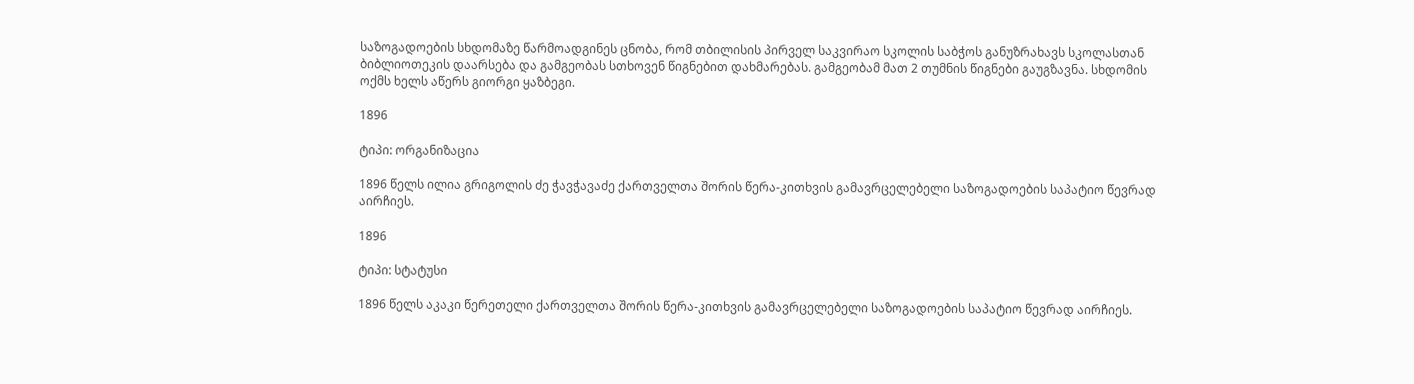საზოგადოების სხდომაზე წარმოადგინეს ცნობა, რომ თბილისის პირველ საკვირაო სკოლის საბჭოს განუზრახავს სკოლასთან ბიბლიოთეკის დაარსება და გამგეობას სთხოვენ წიგნებით დახმარებას. გამგეობამ მათ 2 თუმნის წიგნები გაუგზავნა. სხდომის ოქმს ხელს აწერს გიორგი ყაზბეგი.

1896

ტიპი: ორგანიზაცია

1896 წელს ილია გრიგოლის ძე ჭავჭავაძე ქართველთა შორის წერა-კითხვის გამავრცელებელი საზოგადოების საპატიო წევრად აირჩიეს.

1896

ტიპი: სტატუსი

1896 წელს აკაკი წერეთელი ქართველთა შორის წერა-კითხვის გამავრცელებელი საზოგადოების საპატიო წევრად აირჩიეს.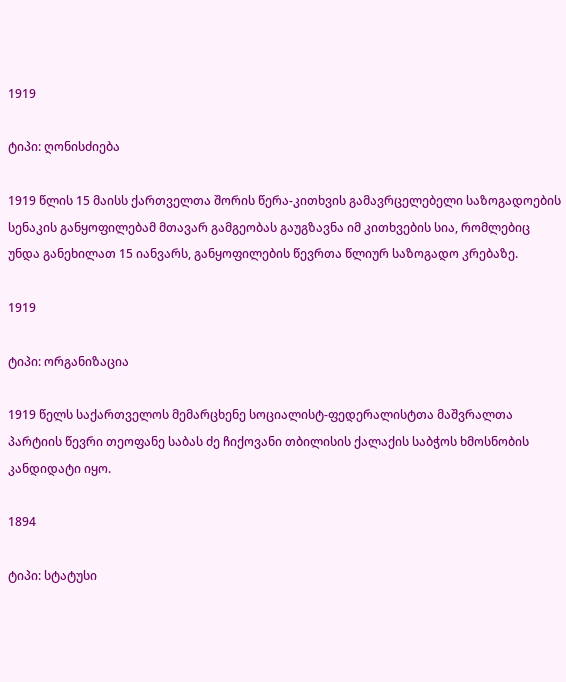1919

ტიპი: ღონისძიება

1919 წლის 15 მაისს ქართველთა შორის წერა-კითხვის გამავრცელებელი საზოგადოების სენაკის განყოფილებამ მთავარ გამგეობას გაუგზავნა იმ კითხვების სია, რომლებიც უნდა განეხილათ 15 იანვარს, განყოფილების წევრთა წლიურ საზოგადო კრებაზე.

1919

ტიპი: ორგანიზაცია

1919 წელს საქართველოს მემარცხენე სოციალისტ-ფედერალისტთა მაშვრალთა პარტიის წევრი თეოფანე საბას ძე ჩიქოვანი თბილისის ქალაქის საბჭოს ხმოსნობის კანდიდატი იყო.

1894

ტიპი: სტატუსი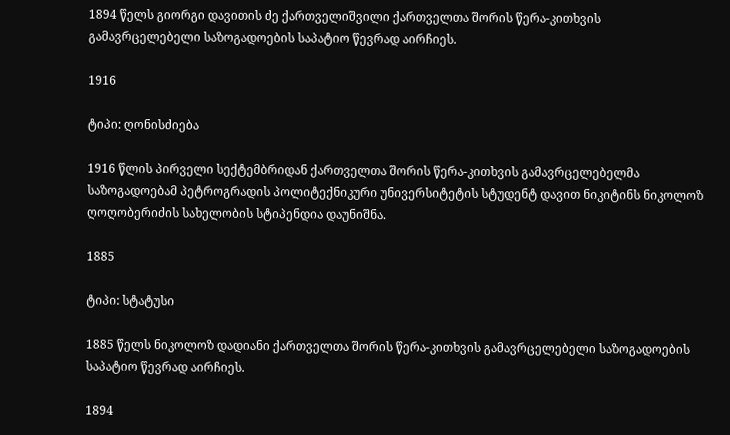1894 წელს გიორგი დავითის ძე ქართველიშვილი ქართველთა შორის წერა-კითხვის გამავრცელებელი საზოგადოების საპატიო წევრად აირჩიეს.

1916

ტიპი: ღონისძიება

1916 წლის პირველი სექტემბრიდან ქართველთა შორის წერა-კითხვის გამავრცელებელმა საზოგადოებამ პეტროგრადის პოლიტექნიკური უნივერსიტეტის სტუდენტ დავით ნიკიტინს ნიკოლოზ ღოღობერიძის სახელობის სტიპენდია დაუნიშნა.

1885

ტიპი: სტატუსი

1885 წელს ნიკოლოზ დადიანი ქართველთა შორის წერა-კითხვის გამავრცელებელი საზოგადოების საპატიო წევრად აირჩიეს.

1894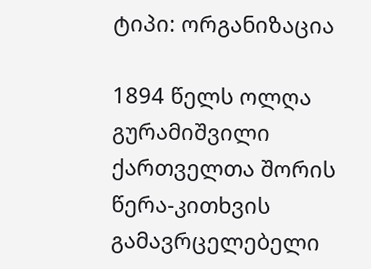ტიპი: ორგანიზაცია

1894 წელს ოლღა გურამიშვილი ქართველთა შორის წერა-კითხვის გამავრცელებელი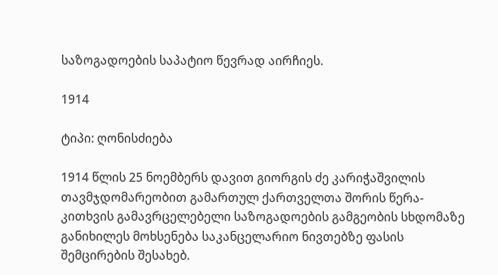საზოგადოების საპატიო წევრად აირჩიეს.

1914

ტიპი: ღონისძიება

1914 წლის 25 ნოემბერს დავით გიორგის ძე კარიჭაშვილის თავმჯდომარეობით გამართულ ქართველთა შორის წერა-კითხვის გამავრცელებელი საზოგადოების გამგეობის სხდომაზე განიხილეს მოხსენება საკანცელარიო ნივთებზე ფასის შემცირების შესახებ.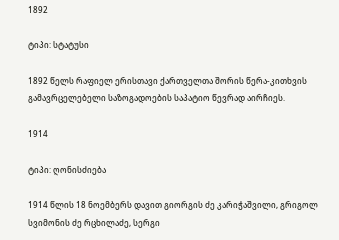1892

ტიპი: სტატუსი

1892 წელს რაფიელ ერისთავი ქართველთა შორის წერა-კითხვის გამავრცელებელი საზოგადოების საპატიო წევრად აირჩიეს.

1914

ტიპი: ღონისძიება

1914 წლის 18 ნოემბერს დავით გიორგის ძე კარიჭაშვილი, გრიგოლ სვიმონის ძე რცხილაძე, სერგი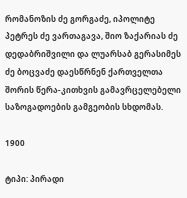რომანოზის ძე გორგაძე, იპოლიტე პეტრეს ძე ვართაგავა, შიო ზაქარიას ძე დედაბრიშვილი და ლუარსაბ გერასიმეს ძე ბოცვაძე დაესწრნენ ქართველთა შორის წერა-კითხვის გამავრცელებელი საზოგადოების გამგეობის სხდომას.

1900

ტიპი: პირადი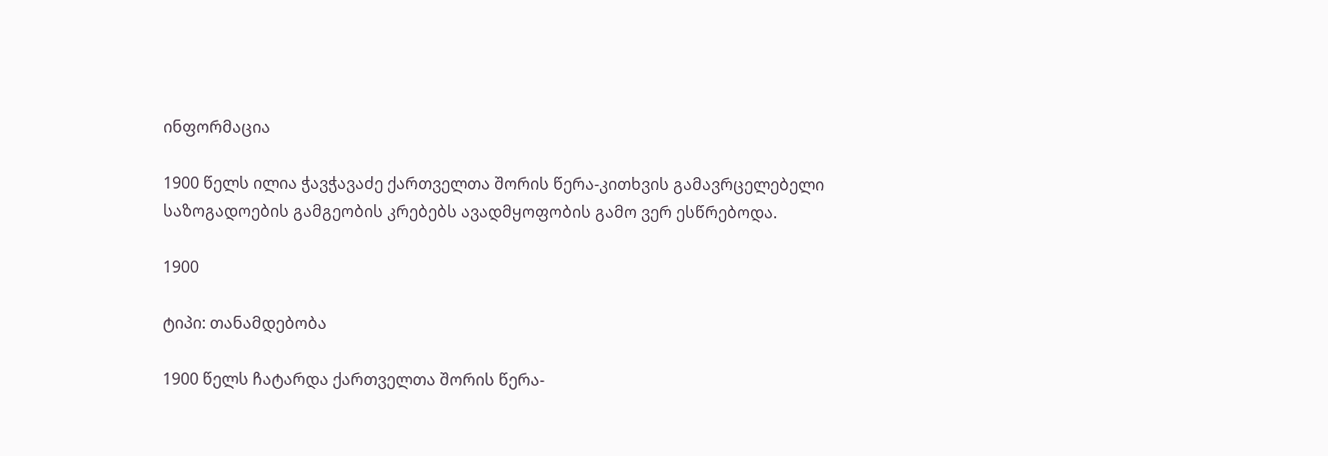ინფორმაცია

1900 წელს ილია ჭავჭავაძე ქართველთა შორის წერა-კითხვის გამავრცელებელი საზოგადოების გამგეობის კრებებს ავადმყოფობის გამო ვერ ესწრებოდა.

1900

ტიპი: თანამდებობა

1900 წელს ჩატარდა ქართველთა შორის წერა-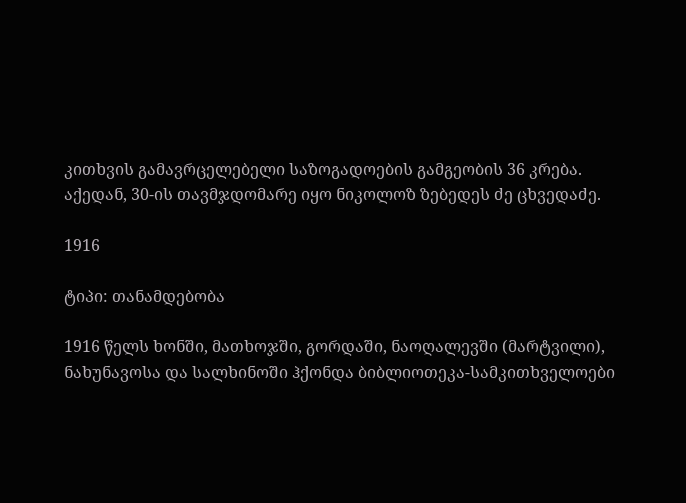კითხვის გამავრცელებელი საზოგადოების გამგეობის 36 კრება. აქედან, 30-ის თავმჯდომარე იყო ნიკოლოზ ზებედეს ძე ცხვედაძე.

1916

ტიპი: თანამდებობა

1916 წელს ხონში, მათხოჯში, გორდაში, ნაოღალევში (მარტვილი), ნახუნავოსა და სალხინოში ჰქონდა ბიბლიოთეკა-სამკითხველოები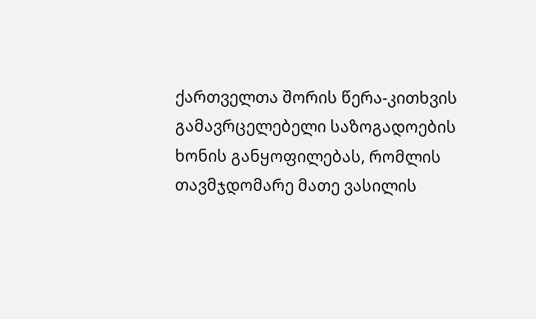ქართველთა შორის წერა-კითხვის გამავრცელებელი საზოგადოების ხონის განყოფილებას, რომლის თავმჯდომარე მათე ვასილის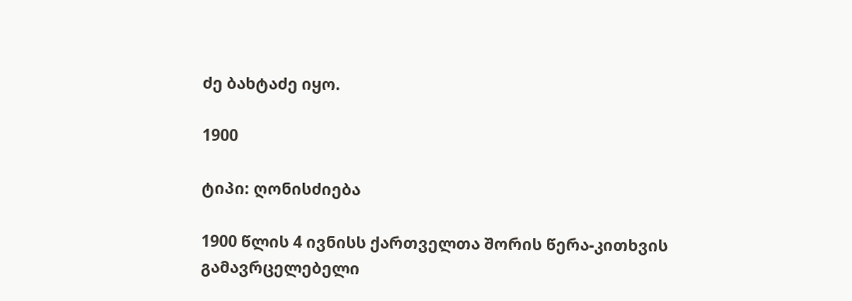ძე ბახტაძე იყო.

1900

ტიპი: ღონისძიება

1900 წლის 4 ივნისს ქართველთა შორის წერა-კითხვის გამავრცელებელი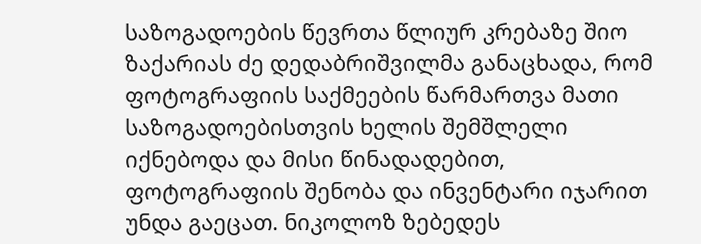საზოგადოების წევრთა წლიურ კრებაზე შიო ზაქარიას ძე დედაბრიშვილმა განაცხადა, რომ ფოტოგრაფიის საქმეების წარმართვა მათი საზოგადოებისთვის ხელის შემშლელი იქნებოდა და მისი წინადადებით, ფოტოგრაფიის შენობა და ინვენტარი იჯარით უნდა გაეცათ. ნიკოლოზ ზებედეს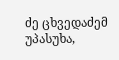ძე ცხვედაძემ უპასუხა,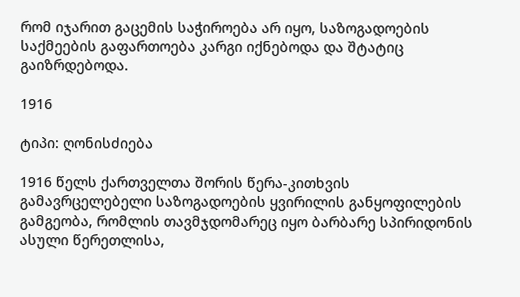რომ იჯარით გაცემის საჭიროება არ იყო, საზოგადოების საქმეების გაფართოება კარგი იქნებოდა და შტატიც გაიზრდებოდა.

1916

ტიპი: ღონისძიება

1916 წელს ქართველთა შორის წერა-კითხვის გამავრცელებელი საზოგადოების ყვირილის განყოფილების გამგეობა, რომლის თავმჯდომარეც იყო ბარბარე სპირიდონის ასული წერეთლისა,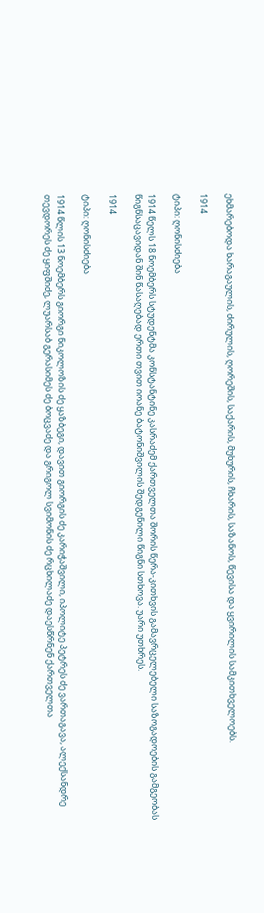ეხმარებოდა ხარაგაულის, ძირულის, ღორეშის, საქარის, მუხურის, ჩხარის, საზანოს, წევისა და ყვირილის სამკითხველოებს.

1914

ტიპი: ღონისძიება

1914 წელს 18 ნოემბერს სტუდენტმა კონსტანტინე კასრაძემ ქართველთა შორის წერა-კითხვის გამავრცელებელი საზოგადოების გამგეობას წიგნსაცავიდან შინ წასაღებად ერთი თვით იოანე ბატონიშვილის შედგენილი წიგნი სთხოვა. უარი უთხრეს.

1914

ტიპი: ღონისძიება

1914 წლის 13 ნოემბერს გიორგი ნიკოლოზის ძე ყაზბეგი, დავით გიორგის ძე კარიჭაშვილი, იპოლიტე პეტრეს ძე ვართაგავა, ალექსანდრე თევდორეს ძე ყიფშიძე, ლუარსაბ გერასიმეს ძე ბოცვაძე და გრიგოლ სვიმონის ძე რცხილაძე დაესწრნენ ქართველთა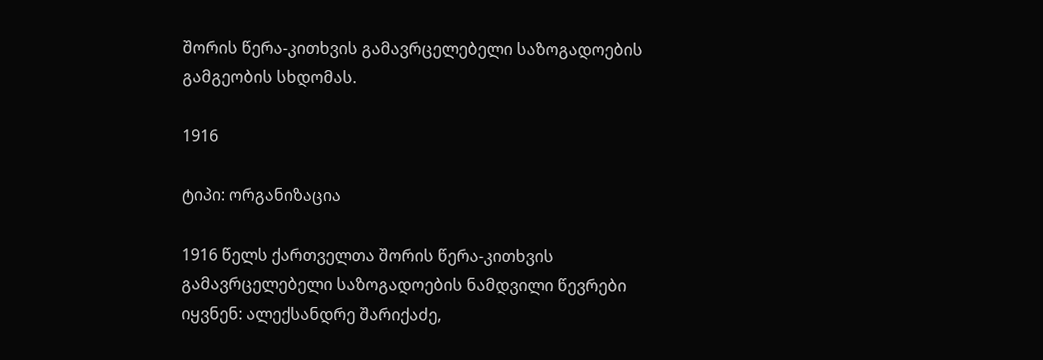შორის წერა-კითხვის გამავრცელებელი საზოგადოების გამგეობის სხდომას.

1916

ტიპი: ორგანიზაცია

1916 წელს ქართველთა შორის წერა-კითხვის გამავრცელებელი საზოგადოების ნამდვილი წევრები იყვნენ: ალექსანდრე შარიქაძე,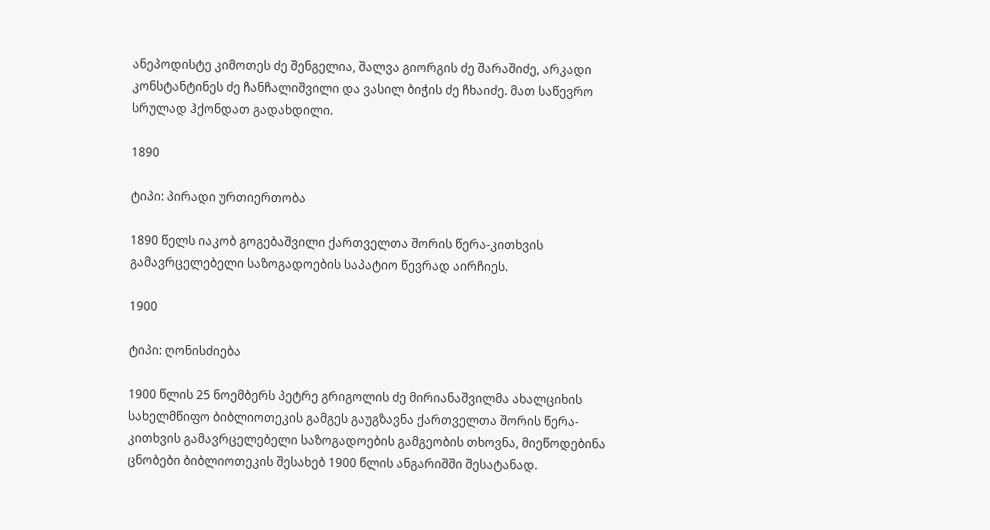ანეპოდისტე კიმოთეს ძე შენგელია, შალვა გიორგის ძე შარაშიძე, არკადი კონსტანტინეს ძე ჩანჩალიშვილი და ვასილ ბიჭის ძე ჩხაიძე. მათ საწევრო სრულად ჰქონდათ გადახდილი.

1890

ტიპი: პირადი ურთიერთობა

1890 წელს იაკობ გოგებაშვილი ქართველთა შორის წერა-კითხვის გამავრცელებელი საზოგადოების საპატიო წევრად აირჩიეს.

1900

ტიპი: ღონისძიება

1900 წლის 25 ნოემბერს პეტრე გრიგოლის ძე მირიანაშვილმა ახალციხის სახელმწიფო ბიბლიოთეკის გამგეს გაუგზავნა ქართველთა შორის წერა-კითხვის გამავრცელებელი საზოგადოების გამგეობის თხოვნა, მიეწოდებინა ცნობები ბიბლიოთეკის შესახებ 1900 წლის ანგარიშში შესატანად.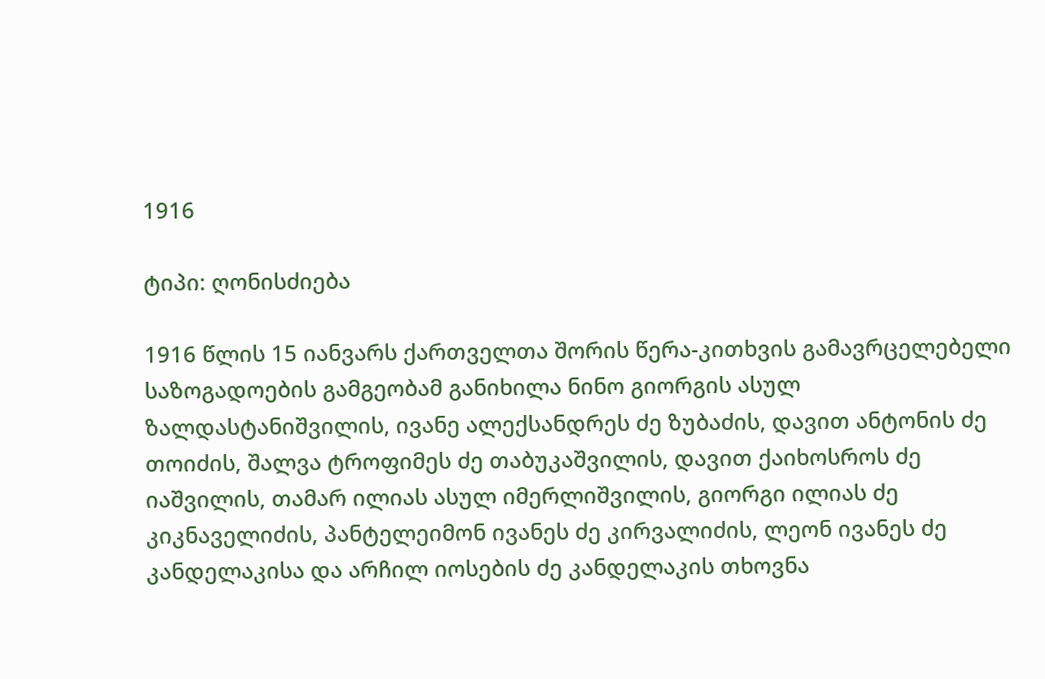1916

ტიპი: ღონისძიება

1916 წლის 15 იანვარს ქართველთა შორის წერა-კითხვის გამავრცელებელი საზოგადოების გამგეობამ განიხილა ნინო გიორგის ასულ ზალდასტანიშვილის, ივანე ალექსანდრეს ძე ზუბაძის, დავით ანტონის ძე თოიძის, შალვა ტროფიმეს ძე თაბუკაშვილის, დავით ქაიხოსროს ძე იაშვილის, თამარ ილიას ასულ იმერლიშვილის, გიორგი ილიას ძე კიკნაველიძის, პანტელეიმონ ივანეს ძე კირვალიძის, ლეონ ივანეს ძე კანდელაკისა და არჩილ იოსების ძე კანდელაკის თხოვნა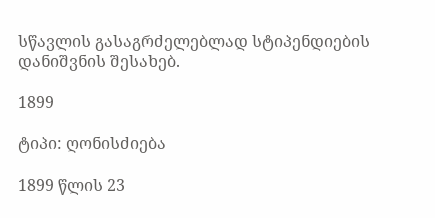სწავლის გასაგრძელებლად სტიპენდიების დანიშვნის შესახებ.

1899

ტიპი: ღონისძიება

1899 წლის 23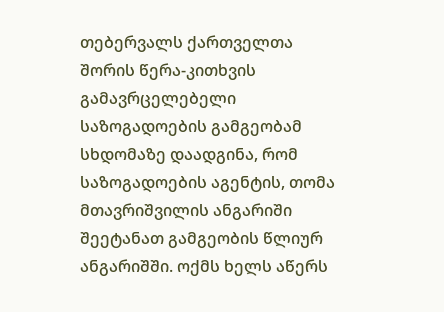თებერვალს ქართველთა შორის წერა-კითხვის გამავრცელებელი საზოგადოების გამგეობამ სხდომაზე დაადგინა, რომ საზოგადოების აგენტის, თომა მთავრიშვილის ანგარიში შეეტანათ გამგეობის წლიურ ანგარიშში. ოქმს ხელს აწერს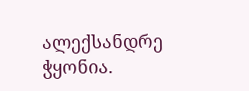ალექსანდრე ჭყონია.